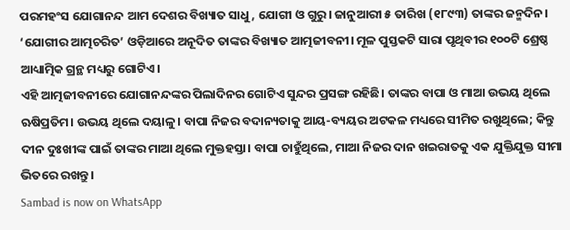ପରମହଂସ ଯୋଗାନନ୍ଦ ଆମ ଦେଶର ବିଖ୍ୟାତ ସାଧୁ, ଯୋଗୀ ଓ ଗୁରୁ। ଜାନୁଆରୀ ୫ ତାରିଖ (୧୮୯୩) ତାଙ୍କର ଜନ୍ମଦିନ। ‘ଯୋଗୀର ଆତ୍ମଚରିତ’ ଓଡ଼ିଆରେ ଅନୂଦିତ ତାଙ୍କର ବିଖ୍ୟାତ ଆତ୍ମଜୀବନୀ। ମୂଳ ପୁସ୍ତକଟି ସାରା ପୃଥିବୀର ୧୦୦ଟି ଶ୍ରେଷ୍ଠ ଆଧ୍ୟାତ୍ମିକ ଗ୍ରନ୍ଥ ମଧ୍ୟରୁ ଗୋଟିଏ।
ଏହି ଆତ୍ମଜୀବନୀରେ ଯୋଗାନନ୍ଦଙ୍କର ପିଲାଦିନର ଗୋଟିଏ ସୁନ୍ଦର ପ୍ରସଙ୍ଗ ରହିଛି। ତାଙ୍କର ବାପା ଓ ମାଆ ଉଭୟ ଥିଲେ ଋଷିପ୍ରତିମ। ଉଭୟ ଥିଲେ ଦୟାଳୁ। ବାପା ନିଜର ବଦାନ୍ୟତାକୁ ଆୟ-ବ୍ୟୟର ଅଟକଳ ମଧ୍ୟରେ ସୀମିତ ରଖୁଥିଲେ; କିନ୍ତୁ ଦୀନ ଦୁଃଖୀଙ୍କ ପାଇଁ ତାଙ୍କର ମାଆ ଥିଲେ ମୁକ୍ତହସ୍ତା। ବାପା ଚାହୁଁଥିଲେ, ମାଆ ନିଜର ଦାନ ଖଇରାତକୁ ଏକ ଯୁକ୍ତିଯୁକ୍ତ ସୀମା ଭିତରେ ରଖନ୍ତୁ।
Sambad is now on WhatsApp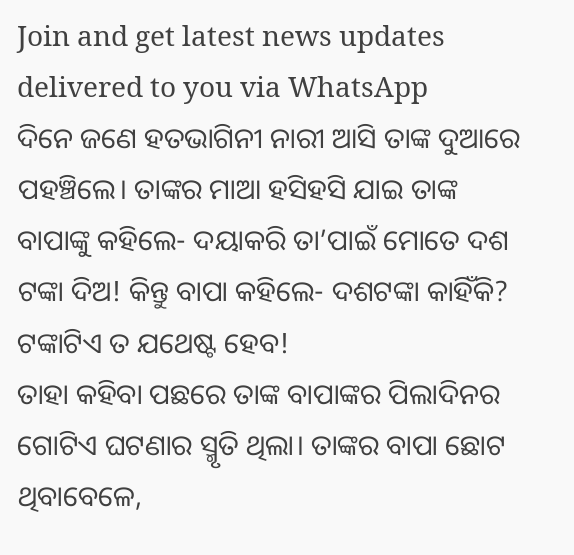Join and get latest news updates delivered to you via WhatsApp
ଦିନେ ଜଣେ ହତଭାଗିନୀ ନାରୀ ଆସି ତାଙ୍କ ଦୁଆରେ ପହଞ୍ଚିଲେ। ତାଙ୍କର ମାଆ ହସିହସି ଯାଇ ତାଙ୍କ ବାପାଙ୍କୁ କହିଲେ- ଦୟାକରି ତା’ପାଇଁ ମୋତେ ଦଶ ଟଙ୍କା ଦିଅ! କିନ୍ତୁ ବାପା କହିଲେ- ଦଶଟଙ୍କା କାହିଁକି? ଟଙ୍କାଟିଏ ତ ଯଥେଷ୍ଟ ହେବ!
ତାହା କହିବା ପଛରେ ତାଙ୍କ ବାପାଙ୍କର ପିଲାଦିନର ଗୋଟିଏ ଘଟଣାର ସ୍ମୃତି ଥିଲା। ତାଙ୍କର ବାପା ଛୋଟ ଥିବାବେଳେ,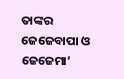ତାଙ୍କର ଜେଜେବାପା ଓ ଜେଜେମା’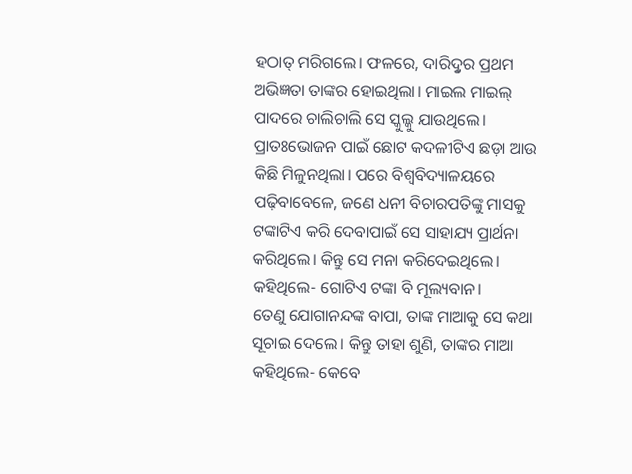ହଠାତ୍ ମରିଗଲେ। ଫଳରେ, ଦାରିଦ୍ରୢର ପ୍ରଥମ ଅଭିଜ୍ଞତା ତାଙ୍କର ହୋଇଥିଲା। ମାଇଲ ମାଇଲ୍ ପାଦରେ ଚାଲିଚାଲି ସେ ସ୍କୁଲ୍କୁ ଯାଉଥିଲେ। ପ୍ରାତଃଭୋଜନ ପାଇଁ ଛୋଟ କଦଳୀଟିଏ ଛଡ଼ା ଆଉ କିଛି ମିଳୁନଥିଲା। ପରେ ବିଶ୍ୱବିଦ୍ୟାଳୟରେ ପଢ଼ିବାବେଳେ, ଜଣେ ଧନୀ ବିଚାରପତିଙ୍କୁ ମାସକୁ ଟଙ୍କାଟିଏ କରି ଦେବାପାଇଁ ସେ ସାହାଯ୍ୟ ପ୍ରାର୍ଥନା କରିଥିଲେ। କିନ୍ତୁ ସେ ମନା କରିଦେଇଥିଲେ। କହିଥିଲେ- ଗୋଟିଏ ଟଙ୍କା ବି ମୂଲ୍ୟବାନ।
ତେଣୁ ଯୋଗାନନ୍ଦଙ୍କ ବାପା, ତାଙ୍କ ମାଆକୁ ସେ କଥା ସୂଚାଇ ଦେଲେ। କିନ୍ତୁ ତାହା ଶୁଣି, ତାଙ୍କର ମାଆ କହିଥିଲେ- କେବେ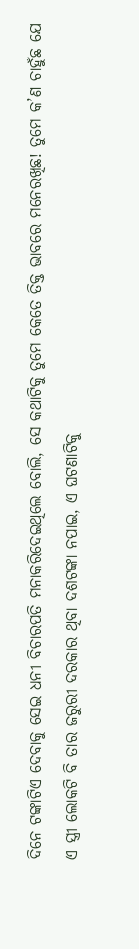ଦିନେ ଟଙ୍କାଟିଏ ଦେବାକୁ ସେଇ ଧନୀ ବିଚାରପତି ମନାକରିଦେଇଥିଲେ ବୋଲି, ସେ କଥାଟିକୁ ତୁମେ କେତେ ତିକ୍ତ ଭାବରେ ମନେରଖିଛ! ତୁମେ କ’ଣ ଚାହୁଁଛ ଯେ ଏ ସ୍ତ୍ରୀ ଲୋକଟି ବି ତାର ଜରୁରୀ ଦରକାର ଥିବା ଦଶଟଙ୍କା ନପାଇ, ଏ ଘଟଣାଟିକୁ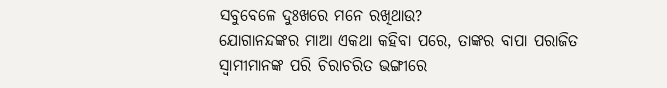ସବୁବେଳେ ଦୁଃଖରେ ମନେ ରଖିଥାଉ?
ଯୋଗାନନ୍ଦଙ୍କର ମାଆ ଏକଥା କହିବା ପରେ, ତାଙ୍କର ବାପା ପରାଜିତ ସ୍ୱାମୀମାନଙ୍କ ପରି ଚିରାଚରିତ ଭଙ୍ଗୀରେ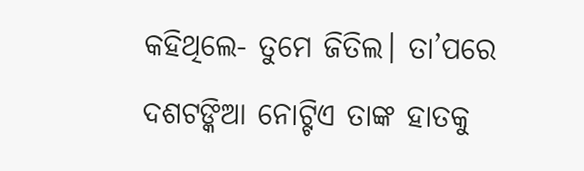କହିଥିଲେ- ତୁମେ ଜିତିଲ। ତା’ପରେ ଦଶଟଙ୍କିଆ ନୋଟ୍ଟିଏ ତାଙ୍କ ହାତକୁ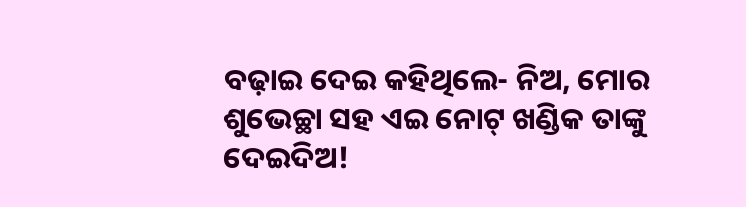ବଢ଼ାଇ ଦେଇ କହିଥିଲେ- ନିଅ, ମୋର ଶୁଭେଚ୍ଛା ସହ ଏଇ ନୋଟ୍ ଖଣ୍ଡିକ ତାଙ୍କୁ ଦେଇଦିଅ!